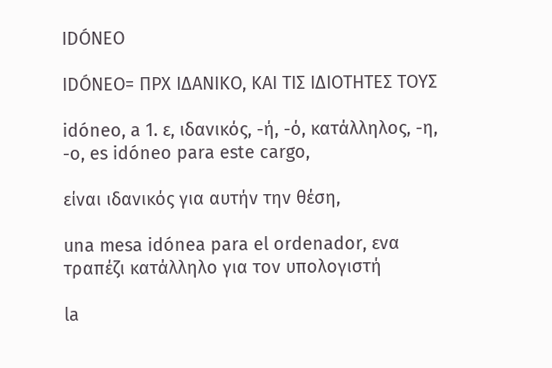IDÓNEO

IDÓNEO= ΠΡΧ ΙΔΑΝΙΚΟ, ΚΑΙ ΤΙΣ ΙΔΙΟΤΗΤΕΣ ΤΟΥΣ

idóneo, a 1. ε, ιδανικός, -ή, -ό, κατάλληλος, -η, -o, es idóneo para este cargo,

είναι ιδανικός για αυτήν την θέση,

una mesa idónea para el ordenador, ενα τραπέζι κατάλληλο για τον υπολογιστή

la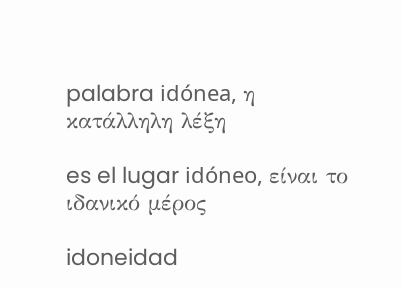palabra idónea, η κατάλληλη λέξη

es el lugar idóneo, είναι το ιδανικό μέρος

idoneidad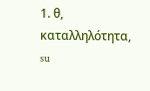1. θ, καταλληλότητα, su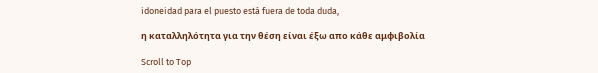idoneidad para el puesto está fuera de toda duda,

η καταλληλότητα για την θέση είναι έξω απο κάθε αμφιβολία

Scroll to Top